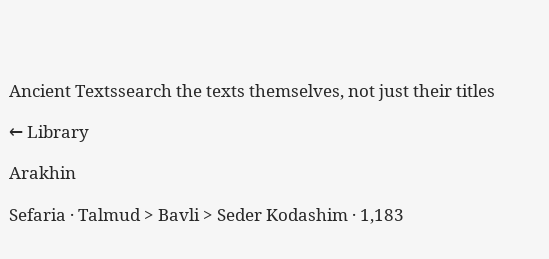Ancient Textssearch the texts themselves, not just their titles

← Library

Arakhin

Sefaria · Talmud > Bavli > Seder Kodashim · 1,183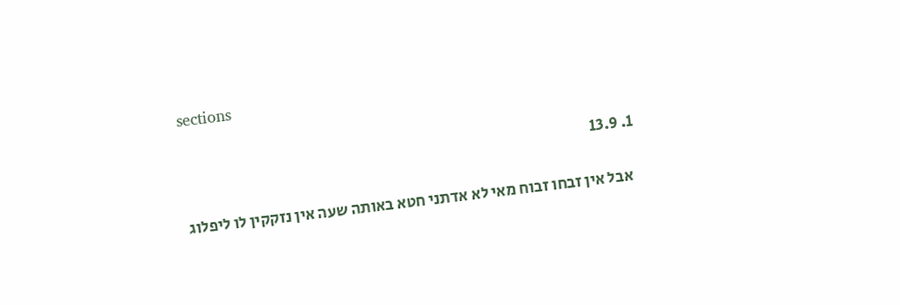sections

  1. 13.9

    אבל אין זבחו זבוח מאי לא אדתני חטא באותה שעה אין נזקקין לו ליפלוג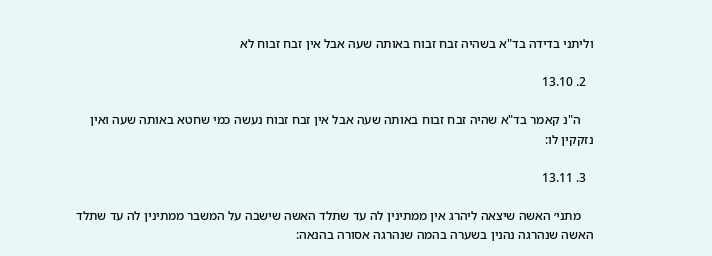וליתני בדידה בד"א בשהיה זבח זבוח באותה שעה אבל אין זבח זבוח לא

  2. 13.10

    ה"נ קאמר בד"א שהיה זבח זבוח באותה שעה אבל אין זבח זבוח נעשה כמי שחטא באותה שעה ואין נזקקין לו:

  3. 13.11

    מתני׳ האשה שיצאה ליהרג אין ממתינין לה עד שתלד האשה שישבה על המשבר ממתינין לה עד שתלד האשה שנהרגה נהנין בשערה בהמה שנהרגה אסורה בהנאה: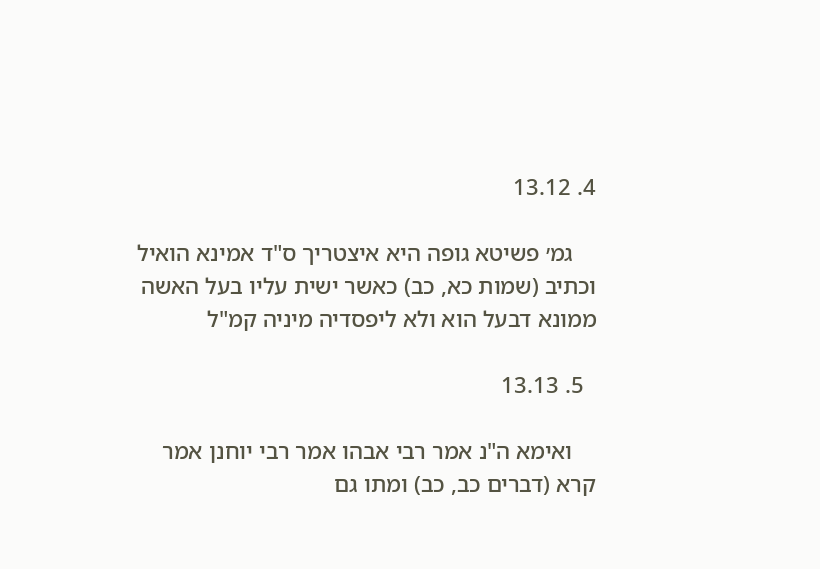4. 13.12

    גמ׳ פשיטא גופה היא איצטריך ס"ד אמינא הואיל וכתיב (שמות כא, כב) כאשר ישית עליו בעל האשה ממונא דבעל הוא ולא ליפסדיה מיניה קמ"ל

  5. 13.13

    ואימא ה"נ אמר רבי אבהו אמר רבי יוחנן אמר קרא (דברים כב, כב) ומתו גם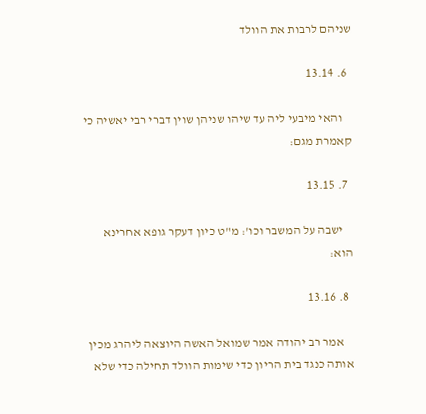שניהם לרבות את הוולד

  6. 13.14

    והאי מיבעי ליה עד שיהו שניהן שוין דברי רבי יאשיה כי קאמרת מגם:

  7. 13.15

    ישבה על המשבר וכו': מ"ט כיון דעקר גופא אחרינא הוא:

  8. 13.16

    אמר רב יהודה אמר שמואל האשה היוצאה ליהרג מכין אותה כנגד בית הריון כדי שימות הוולד תחילה כדי שלא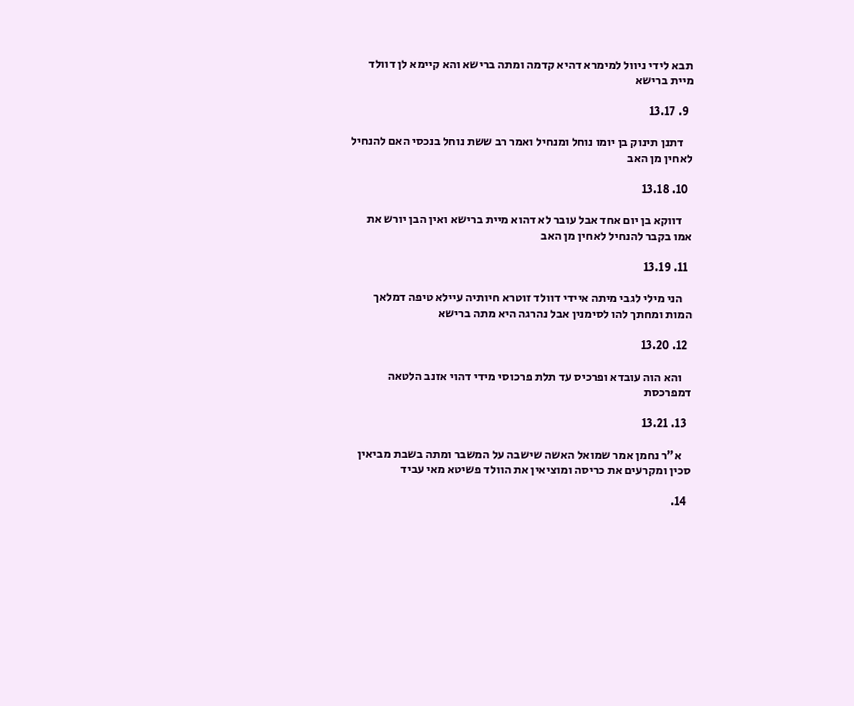תבא לידי ניוול למימרא דהיא קדמה ומתה ברישא והא קיימא לן דוולד מיית ברישא

  9. 13.17

    דתנן תינוק בן יומו נוחל ומנחיל ואמר רב ששת נוחל בנכסי האם להנחיל לאחין מן האב

  10. 13.18

    דווקא בן יום אחד אבל עובר לא דהוא מיית ברישא ואין הבן יורש את אמו בקבר להנחיל לאחין מן האב

  11. 13.19

    הני מילי לגבי מיתה איידי דוולד זוטרא חיותיה עיילא טיפה דמלאך המות ומחתך להו לסימנין אבל נהרגה היא מתה ברישא

  12. 13.20

    והא הוה עובדא ופרכיס עד תלת פרכוסי מידי דהוי אזנב הלטאה דמפרכסת

  13. 13.21

    א"ר נחמן אמר שמואל האשה שישבה על המשבר ומתה בשבת מביאין סכין ומקרעים את כריסה ומוציאין את הוולד פשיטא מאי עביד

  14.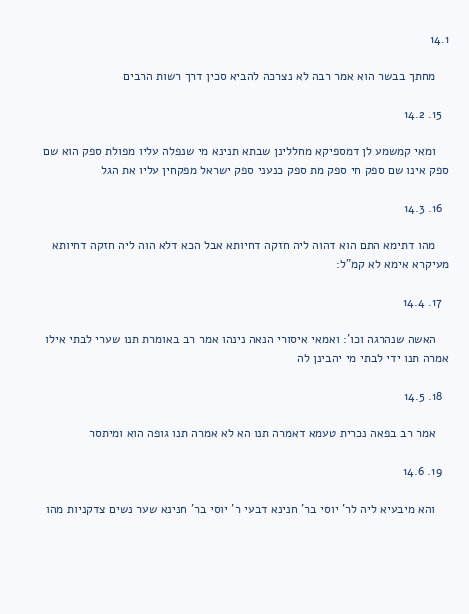14.1

    מחתך בבשר הוא אמר רבה לא נצרכה להביא סכין דרך רשות הרבים

  15. 14.2

    ומאי קמשמע לן דמספיקא מחללינן שבתא תנינא מי שנפלה עליו מפולת ספק הוא שם ספק אינו שם ספק חי ספק מת ספק כנעני ספק ישראל מפקחין עליו את הגל

  16. 14.3

    מהו דתימא התם הוא דהוה ליה חזקה דחיותא אבל הכא דלא הוה ליה חזקה דחיותא מעיקרא אימא לא קמ"ל:

  17. 14.4

    האשה שנהרגה וכו': ואמאי איסורי הנאה נינהו אמר רב באומרת תנו שערי לבתי אילו אמרה תנו ידי לבתי מי יהבינן לה

  18. 14.5

    אמר רב בפאה נכרית טעמא דאמרה תנו הא לא אמרה תנו גופה הוא ומיתסר

  19. 14.6

    והא מיבעיא ליה לר' יוסי בר' חנינא דבעי ר' יוסי בר' חנינא שער נשים צדקניות מהו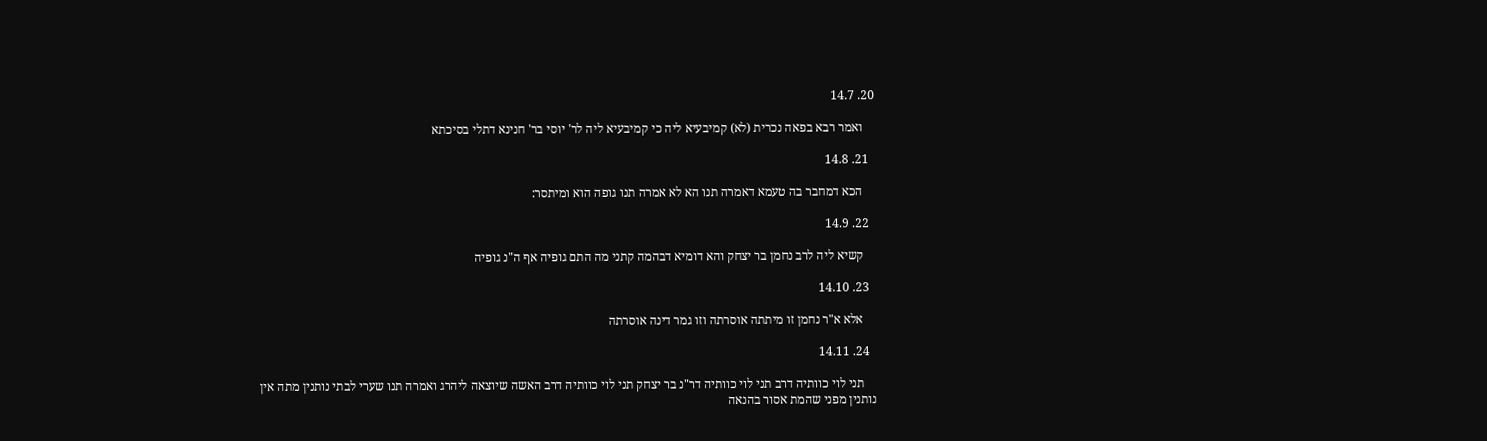20. 14.7

    ואמר רבא בפאה נכרית (לא) קמיבעיא ליה כי קמיבעיא ליה לר' יוסי בר' חנינא דתלי בסיכתא

  21. 14.8

    הכא דמחבר בה טעמא דאמרה תנו הא לא אמרה תנו גופה הוא ומיתסר:

  22. 14.9

    קשיא ליה לרב נחמן בר יצחק והא דומיא דבהמה קתני מה התם גופיה אף ה"נ גופיה

  23. 14.10

    אלא א"ר נחמן זו מיתתה אוסרתה וזו גמר דינה אוסרתה

  24. 14.11

    תני לוי כוותיה דרב תני לוי כוותיה דר"נ בר יצחק תני לוי כוותיה דרב האשה שיוצאה ליהרג ואמרה תנו שערי לבתי נותנין מתה אין נותנין מפני שהמת אסור בהנאה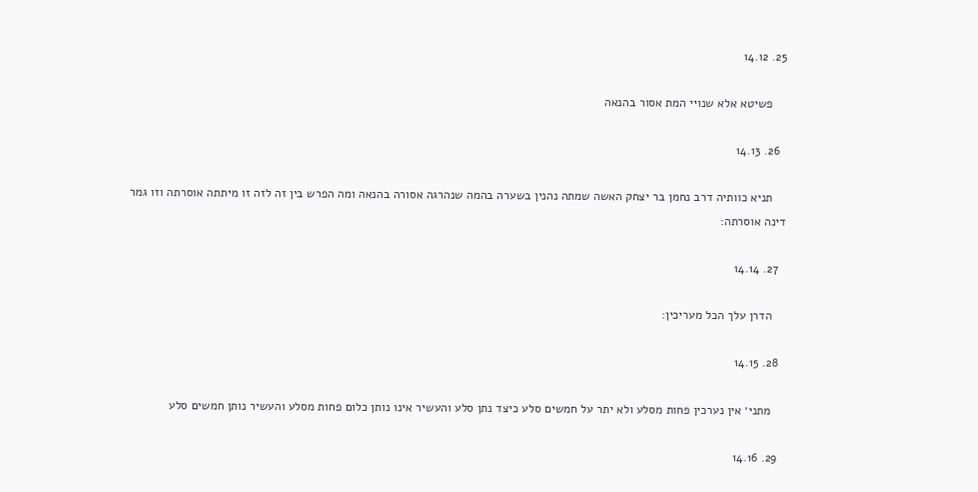25. 14.12

    פשיטא אלא שנויי המת אסור בהנאה

  26. 14.13

    תניא כוותיה דרב נחמן בר יצחק האשה שמתה נהנין בשערה בהמה שנהרגה אסורה בהנאה ומה הפרש בין זה לזה זו מיתתה אוסרתה וזו גמר דינה אוסרתה:

  27. 14.14

    הדרן עלך הכל מעריכין:

  28. 14.15

    מתני׳ אין נערכין פחות מסלע ולא יתר על חמשים סלע כיצד נתן סלע והעשיר אינו נותן כלום פחות מסלע והעשיר נותן חמשים סלע

  29. 14.16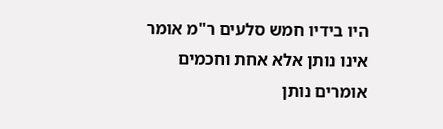היו בידיו חמש סלעים ר"מ אומר אינו נותן אלא אחת וחכמים אומרים נותן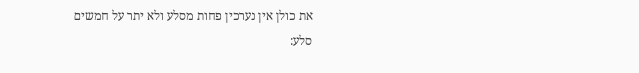את כולן אין נערכין פחות מסלע ולא יתר על חמשים סלע: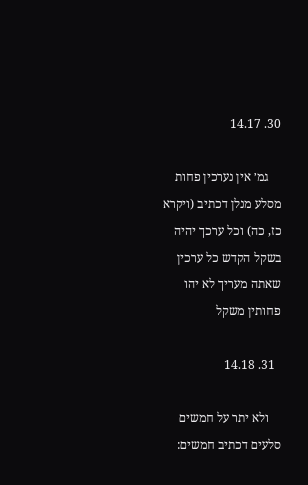30. 14.17

    גמ׳ אין נערכין פחות מסלע מנלן דכתיב (ויקרא כז, כה) וכל ערכך יהיה בשקל הקדש כל ערכין שאתה מעריך לא יהו פחותין משקל

  31. 14.18

    ולא יתר על חמשים סלעים דכתיב חמשים: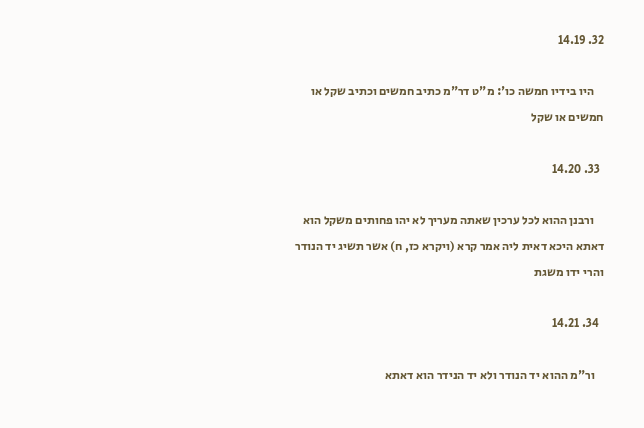32. 14.19

    היו בידיו חמשה כו': מ"ט דר"מ כתיב חמשים וכתיב שקל או חמשים או שקל

  33. 14.20

    ורבנן ההוא לכל ערכין שאתה מעריך לא יהו פחותים משקל הוא דאתא היכא דאית ליה אמר קרא (ויקרא כז, ח) אשר תשיג יד הנודר והרי ידו משגת

  34. 14.21

    ור"מ ההוא יד הנודר ולא יד הנידר הוא דאתא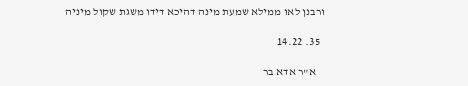ורבנן לאו ממילא שמעת מינה דהיכא דידו משגת שקול מיניה

  35. 14.22

    א"ר אדא בר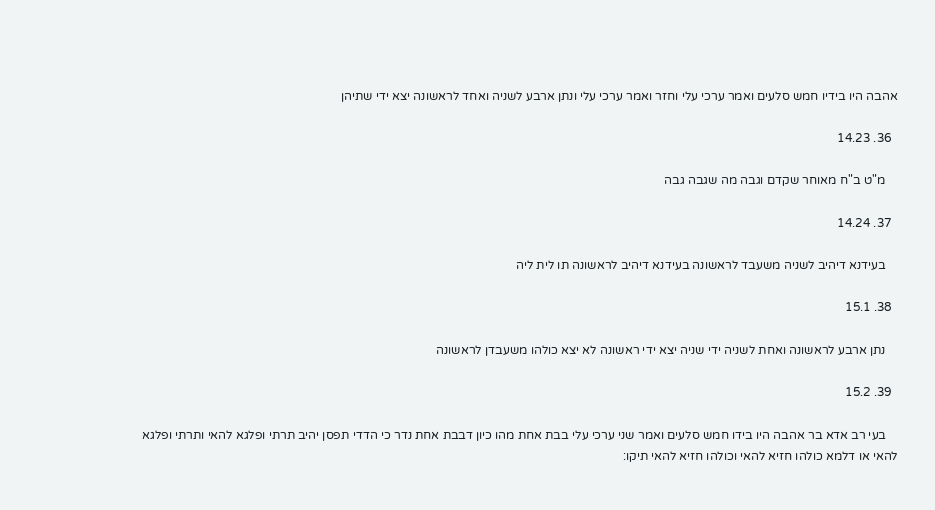אהבה היו בידיו חמש סלעים ואמר ערכי עלי וחזר ואמר ערכי עלי ונתן ארבע לשניה ואחד לראשונה יצא ידי שתיהן

  36. 14.23

    מ"ט ב"ח מאוחר שקדם וגבה מה שגבה גבה

  37. 14.24

    בעידנא דיהיב לשניה משעבד לראשונה בעידנא דיהיב לראשונה תו לית ליה

  38. 15.1

    נתן ארבע לראשונה ואחת לשניה ידי שניה יצא ידי ראשונה לא יצא כולהו משעבדן לראשונה

  39. 15.2

    בעי רב אדא בר אהבה היו בידו חמש סלעים ואמר שני ערכי עלי בבת אחת מהו כיון דבבת אחת נדר כי הדדי תפסן יהיב תרתי ופלגא להאי ותרתי ופלגא להאי או דלמא כולהו חזיא להאי וכולהו חזיא להאי תיקו: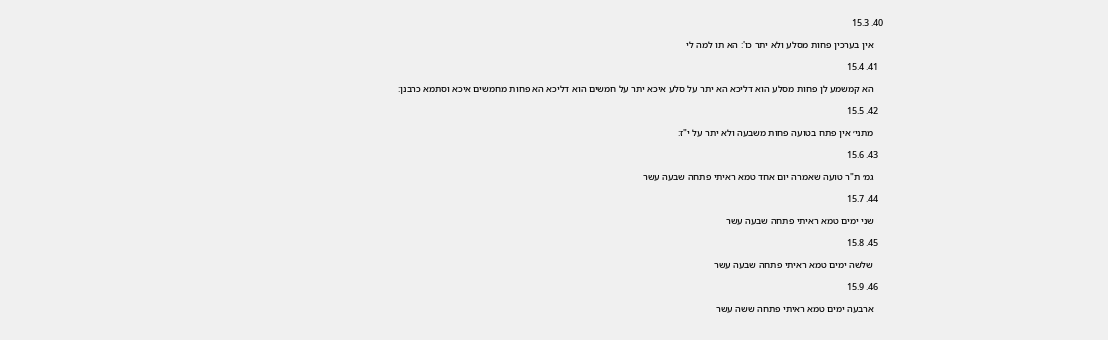40. 15.3

    אין בערכין פחות מסלע ולא יתר כו': הא תו למה לי

  41. 15.4

    הא קמשמע לן פחות מסלע הוא דליכא הא יתר על סלע איכא יתר על חמשים הוא דליכא הא פחות מחמשים איכא וסתמא כרבנן:

  42. 15.5

    מתני׳ אין פתח בטועה פחות משבעה ולא יתר על י"ז:

  43. 15.6

    גמ׳ ת"ר טועה שאמרה יום אחד טמא ראיתי פתחה שבעה עשר

  44. 15.7

    שני ימים טמא ראיתי פתחה שבעה עשר

  45. 15.8

    שלשה ימים טמא ראיתי פתחה שבעה עשר

  46. 15.9

    ארבעה ימים טמא ראיתי פתחה ששה עשר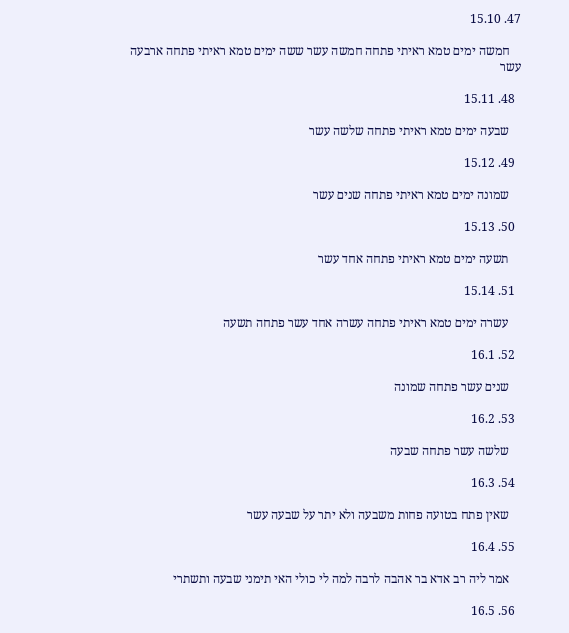47. 15.10

    חמשה ימים טמא ראיתי פתחה חמשה עשר ששה ימים טמא ראיתי פתחה ארבעה עשר

  48. 15.11

    שבעה ימים טמא ראיתי פתחה שלשה עשר

  49. 15.12

    שמונה ימים טמא ראיתי פתחה שנים עשר

  50. 15.13

    תשעה ימים טמא ראיתי פתחה אחד עשר

  51. 15.14

    עשרה ימים טמא ראיתי פתחה עשרה אחד עשר פתחה תשעה

  52. 16.1

    שנים עשר פתחה שמונה

  53. 16.2

    שלשה עשר פתחה שבעה

  54. 16.3

    שאין פתח בטועה פחות משבעה ולא יתר על שבעה עשר

  55. 16.4

    אמר ליה רב אדא בר אהבה לרבה למה לי כולי האי תימני שבעה ותשתרי

  56. 16.5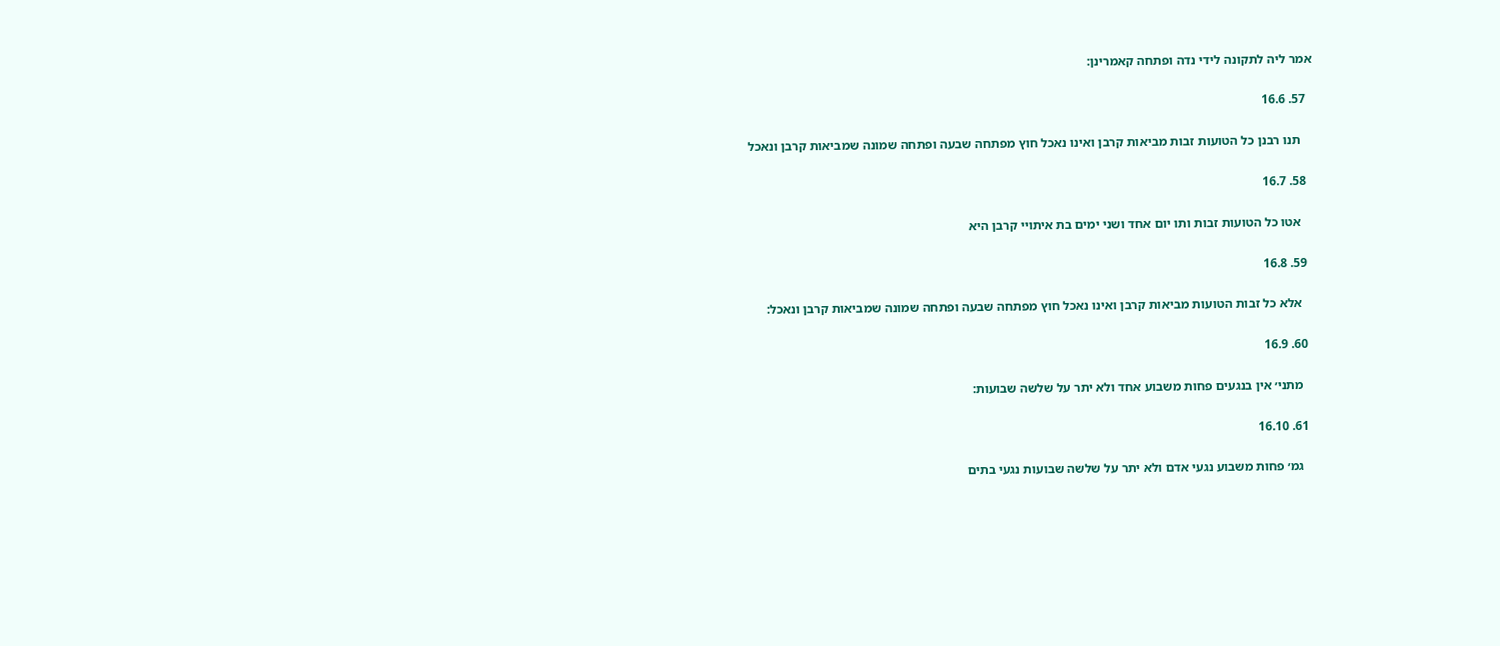אמר ליה לתקונה לידי נדה ופתחה קאמרינן:

  57. 16.6

    תנו רבנן כל הטועות זבות מביאות קרבן ואינו נאכל חוץ מפתחה שבעה ופתחה שמונה שמביאות קרבן ונאכל

  58. 16.7

    אטו כל הטועות זבות ותו יום אחד ושני ימים בת איתויי קרבן היא

  59. 16.8

    אלא כל זבות הטועות מביאות קרבן ואינו נאכל חוץ מפתחה שבעה ופתחה שמונה שמביאות קרבן ונאכל:

  60. 16.9

    מתני׳ אין בנגעים פחות משבוע אחד ולא יתר על שלשה שבועות:

  61. 16.10

    גמ׳ פחות משבוע נגעי אדם ולא יתר על שלשה שבועות נגעי בתים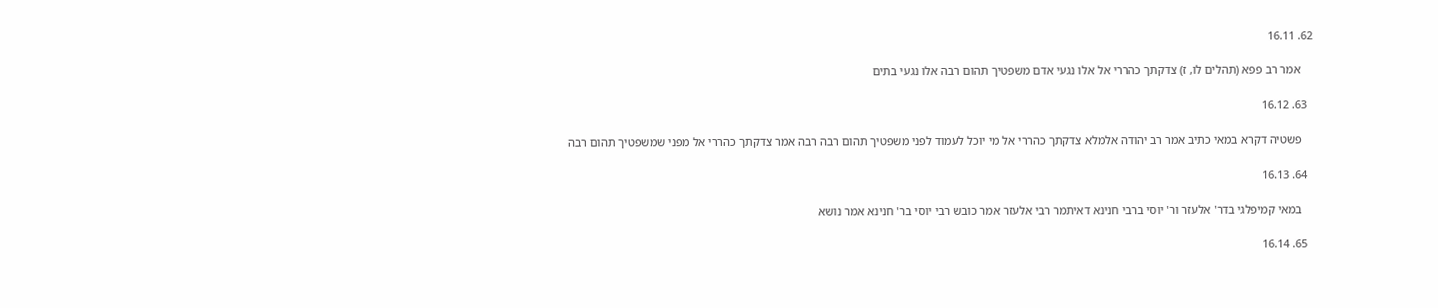62. 16.11

    אמר רב פפא (תהלים לו, ז) צדקתך כהררי אל אלו נגעי אדם משפטיך תהום רבה אלו נגעי בתים

  63. 16.12

    פשטיה דקרא במאי כתיב אמר רב יהודה אלמלא צדקתך כהררי אל מי יוכל לעמוד לפני משפטיך תהום רבה רבה אמר צדקתך כהררי אל מפני שמשפטיך תהום רבה

  64. 16.13

    במאי קמיפלגי בדר' אלעזר ור' יוסי ברבי חנינא דאיתמר רבי אלעזר אמר כובש רבי יוסי בר' חנינא אמר נושא

  65. 16.14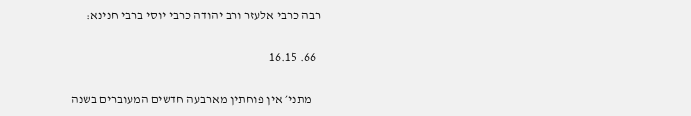רבה כרבי אלעזר ורב יהודה כרבי יוסי ברבי חנינא:

  66. 16.15

    מתני׳ אין פוחתין מארבעה חדשים המעוברים בשנה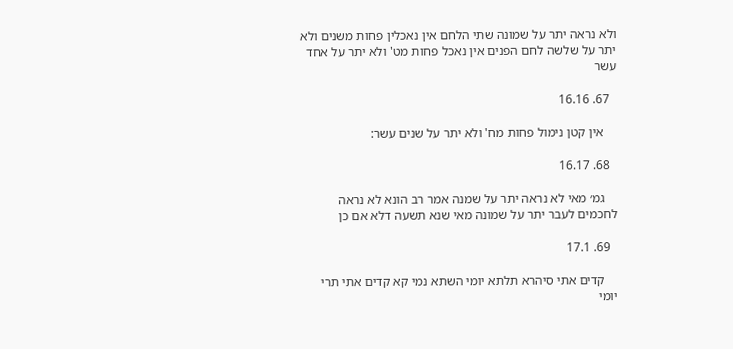ולא נראה יתר על שמונה שתי הלחם אין נאכלין פחות משנים ולא יתר על שלשה לחם הפנים אין נאכל פחות מט' ולא יתר על אחד עשר

  67. 16.16

    אין קטן נימול פחות מח' ולא יתר על שנים עשר:

  68. 16.17

    גמ׳ מאי לא נראה יתר על שמנה אמר רב הונא לא נראה לחכמים לעבר יתר על שמונה מאי שנא תשעה דלא אם כן

  69. 17.1

    קדים אתי סיהרא תלתא יומי השתא נמי קא קדים אתי תרי יומי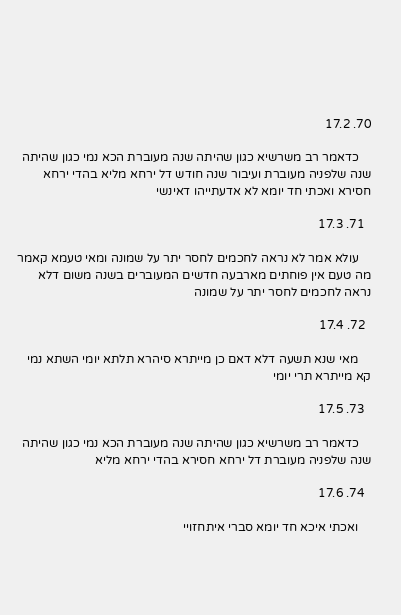70. 17.2

    כדאמר רב משרשיא כגון שהיתה שנה מעוברת הכא נמי כגון שהיתה שנה שלפניה מעוברת ועיבור שנה חודש דל ירחא מליא בהדי ירחא חסירא ואכתי חד יומא לא אדעתייהו דאינשי

  71. 17.3

    עולא אמר לא נראה לחכמים לחסר יתר על שמונה ומאי טעמא קאמר מה טעם אין פוחתים מארבעה חדשים המעוברים בשנה משום דלא נראה לחכמים לחסר יתר על שמונה

  72. 17.4

    מאי שנא תשעה דלא דאם כן מייתרא סיהרא תלתא יומי השתא נמי קא מייתרא תרי יומי

  73. 17.5

    כדאמר רב משרשיא כגון שהיתה שנה מעוברת הכא נמי כגון שהיתה שנה שלפניה מעוברת דל ירחא חסירא בהדי ירחא מליא

  74. 17.6

    ואכתי איכא חד יומא סברי איתחזויי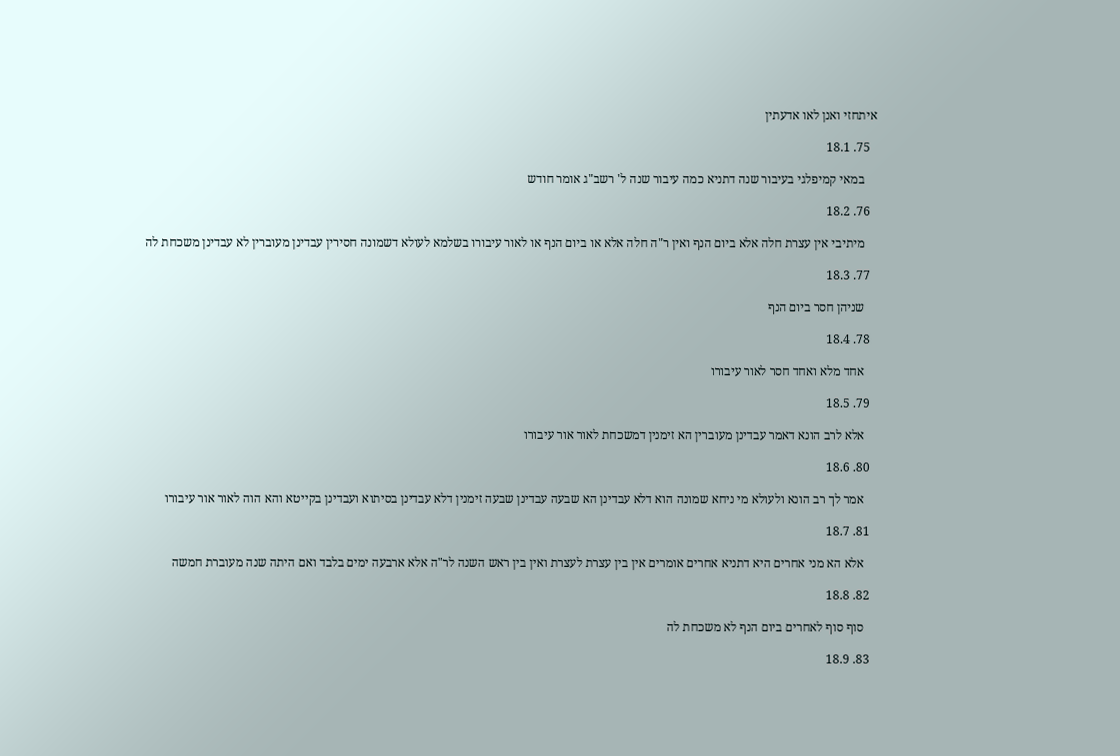איתחזי ואנן לאו אדעתין

  75. 18.1

    במאי קמיפלגי בעיבור שנה דתניא כמה עיבור שנה ל' רשב"ג אומר חודש

  76. 18.2

    מיתיבי אין עצרת חלה אלא ביום הנף ואין ר"ה חלה אלא או ביום הנף או לאור עיבורו בשלמא לעולא דשמונה חסירין עבדינן מעוברין לא עבדינן משכחת לה

  77. 18.3

    שניהן חסר ביום הנף

  78. 18.4

    אחד מלא ואחד חסר לאור עיבורו

  79. 18.5

    אלא לרב הונא דאמר עבדינן מעוברין הא זימנין דמשכחת לאור אור עיבורו

  80. 18.6

    אמר לך רב הונא ולעולא מי ניחא שמונה הוא דלא עבדינן הא שבעה עבדינן שבעה זימנין דלא עבדינן בסיתוא ועבדינן בקייטא והא הוה לאור אור עיבורו

  81. 18.7

    אלא הא מני אחרים היא דתניא אחרים אומרים אין בין עצרת לעצרת ואין בין ראש השנה לר"ה אלא ארבעה ימים בלבד ואם היתה שנה מעוברת חמשה

  82. 18.8

    סוף סוף לאחרים ביום הנף לא משכחת לה

  83. 18.9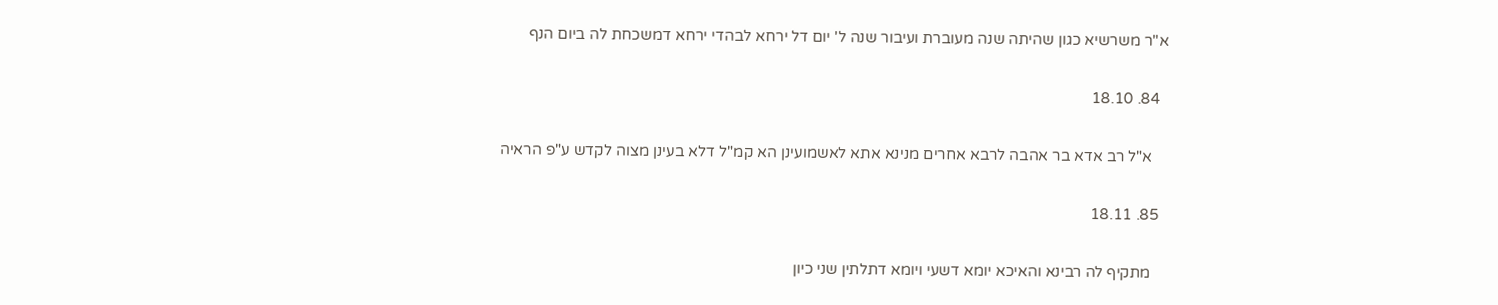א"ר משרשיא כגון שהיתה שנה מעוברת ועיבור שנה ל' יום דל ירחא לבהדי ירחא דמשכחת לה ביום הנף

  84. 18.10

    א"ל רב אדא בר אהבה לרבא אחרים מנינא אתא לאשמועינן הא קמ"ל דלא בעינן מצוה לקדש ע"פ הראיה

  85. 18.11

    מתקיף לה רבינא והאיכא יומא דשעי ויומא דתלתין שני כיון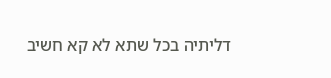דליתיה בכל שתא לא קא חשיב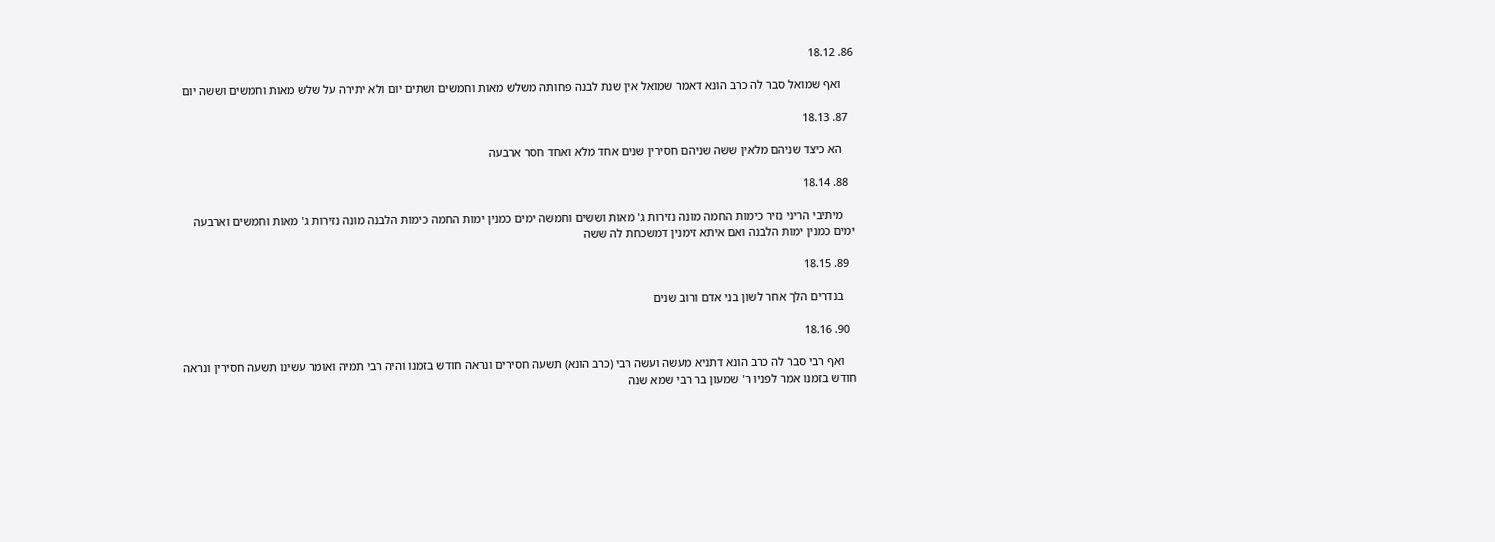86. 18.12

    ואף שמואל סבר לה כרב הונא דאמר שמואל אין שנת לבנה פחותה משלש מאות וחמשים ושתים יום ולא יתירה על שלש מאות וחמשים וששה יום

  87. 18.13

    הא כיצד שניהם מלאין ששה שניהם חסירין שנים אחד מלא ואחד חסר ארבעה

  88. 18.14

    מיתיבי הריני נזיר כימות החמה מונה נזירות ג' מאות וששים וחמשה ימים כמנין ימות החמה כימות הלבנה מונה נזירות ג' מאות וחמשים וארבעה ימים כמנין ימות הלבנה ואם איתא זימנין דמשכחת לה ששה

  89. 18.15

    בנדרים הלך אחר לשון בני אדם ורוב שנים

  90. 18.16

    ואף רבי סבר לה כרב הונא דתניא מעשה ועשה רבי (כרב הונא) תשעה חסירים ונראה חודש בזמנו והיה רבי תמיה ואומר עשינו תשעה חסירין ונראה חודש בזמנו אמר לפניו ר' שמעון בר רבי שמא שנה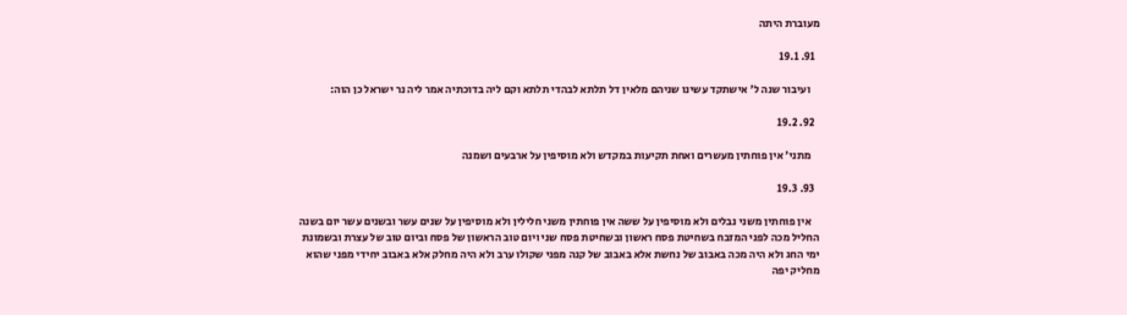מעוברת היתה

  91. 19.1

    ועיבור שנה ל' אישתקד עשינו שניהם מלאין דל תלתא לבהדי תלתא וקם ליה בדוכתיה אמר ליה נר ישראל כן הוה:

  92. 19.2

    מתני׳ אין פוחתין מעשרים ואחת תקיעות במקדש ולא מוסיפין על ארבעים ושמנה

  93. 19.3

    אין פוחתין משני נבלים ולא מוסיפין על ששה אין פוחתין משני חלילין ולא מוסיפין על שנים עשר ובשנים עשר יום בשנה החליל מכה לפני המזבח בשחיטת פסח ראשון ובשחיטת פסח שני ויום טוב הראשון של פסח וביום טוב של עצרת ובשמונת ימי החג ולא היה מכה באבוב של נחשת אלא באבוב של קנה מפני שקולו ערב ולא היה מחלק אלא באבוב יחידי מפני שהוא מחליק יפה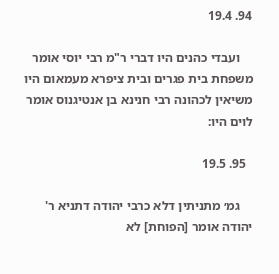94. 19.4

    ועבדי כהנים היו דברי ר"מ רבי יוסי אומר משפחת בית פגרים ובית ציפרא מעמאום היו משיאין לכהונה רבי חנינא בן אנטיגנוס אומר לוים היו:

  95. 19.5

    גמ׳ מתניתין דלא כרבי יהודה דתניא ר' יהודה אומר [הפוחת] לא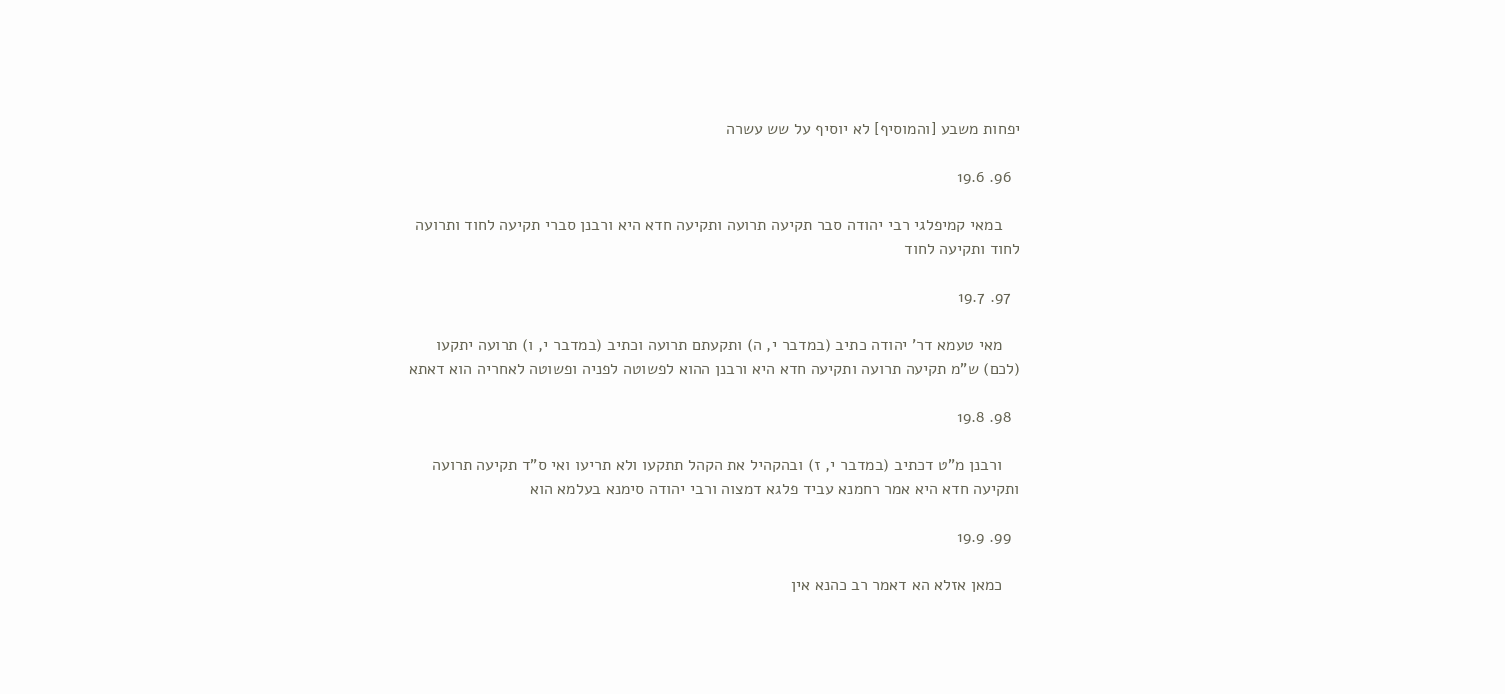יפחות משבע [והמוסיף] לא יוסיף על שש עשרה

  96. 19.6

    במאי קמיפלגי רבי יהודה סבר תקיעה תרועה ותקיעה חדא היא ורבנן סברי תקיעה לחוד ותרועה לחוד ותקיעה לחוד

  97. 19.7

    מאי טעמא דר' יהודה כתיב (במדבר י, ה) ותקעתם תרועה וכתיב (במדבר י, ו) תרועה יתקעו (לכם) ש"מ תקיעה תרועה ותקיעה חדא היא ורבנן ההוא לפשוטה לפניה ופשוטה לאחריה הוא דאתא

  98. 19.8

    ורבנן מ"ט דכתיב (במדבר י, ז) ובהקהיל את הקהל תתקעו ולא תריעו ואי ס"ד תקיעה תרועה ותקיעה חדא היא אמר רחמנא עביד פלגא דמצוה ורבי יהודה סימנא בעלמא הוא

  99. 19.9

    כמאן אזלא הא דאמר רב כהנא אין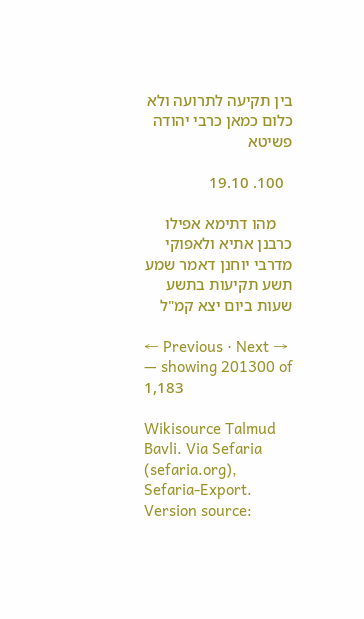בין תקיעה לתרועה ולא כלום כמאן כרבי יהודה פשיטא

  100. 19.10

    מהו דתימא אפילו כרבנן אתיא ולאפוקי מדרבי יוחנן דאמר שמע תשע תקיעות בתשע שעות ביום יצא קמ"ל

← Previous · Next → — showing 201300 of 1,183

Wikisource Talmud Bavli. Via Sefaria (sefaria.org), Sefaria-Export. Version source: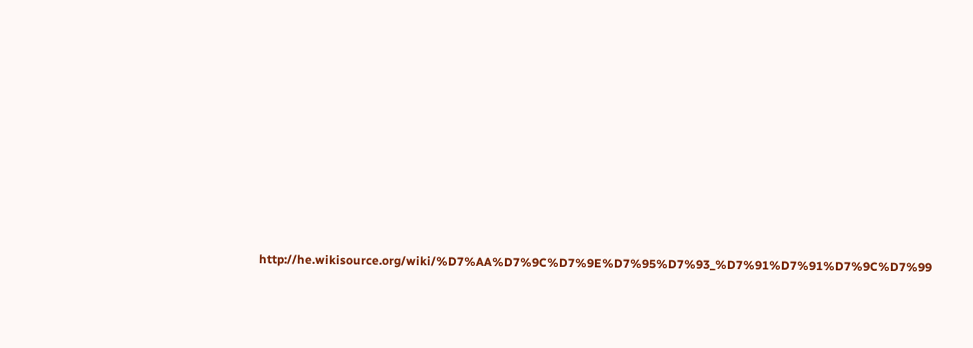http://he.wikisource.org/wiki/%D7%AA%D7%9C%D7%9E%D7%95%D7%93_%D7%91%D7%91%D7%9C%D7%99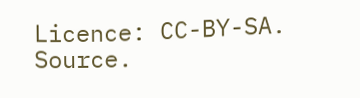Licence: CC-BY-SA. Source.